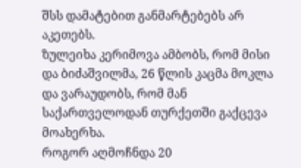შსს დამატებით განმარტებებს არ აკეთებს.
ზულეიხა კერიმოვა ამბობს, რომ მისი და ბიძაშვილმა, 26 წლის კაცმა მოკლა და ვარაუდობს, რომ მან საქართველოდან თურქეთში გაქცევა მოახერხა.
როგორ აღმოჩნდა 20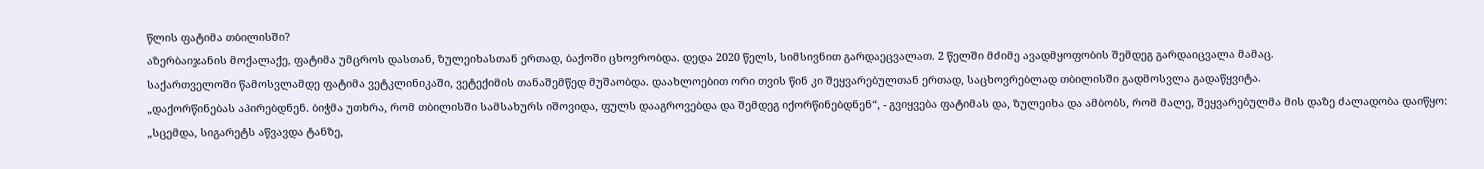წლის ფატიმა თბილისში?
აზერბაიჯანის მოქალაქე, ფატიმა უმცროს დასთან, ზულეიხასთან ერთად, ბაქოში ცხოვრობდა. დედა 2020 წელს, სიმსივნით გარდაეცვალათ. 2 წელში მძიმე ავადმყოფობის შემდეგ გარდაიცვალა მამაც.
საქართველოში წამოსვლამდე ფატიმა ვეტკლინიკაში, ვეტექიმის თანაშემწედ მუშაობდა. დაახლოებით ორი თვის წინ კი შეყვარებულთან ერთად, საცხოვრებლად თბილისში გადმოსვლა გადაწყვიტა.
„დაქორწინებას აპირებდნენ. ბიჭმა უთხრა, რომ თბილისში სამსახურს იშოვიდა, ფულს დააგროვებდა და შემდეგ იქორწინებდნენ“, - გვიყვება ფატიმას და, ზულეიხა და ამბობს, რომ მალე, შეყვარებულმა მის დაზე ძალადობა დაიწყო:
„სცემდა, სიგარეტს აწვავდა ტანზე,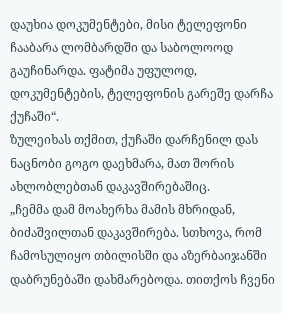დაუხია დოკუმენტები, მისი ტელეფონი ჩააბარა ლომბარდში და საბოლოოდ გაუჩინარდა. ფატიმა უფულოდ, დოკუმენტების, ტელეფონის გარეშე დარჩა ქუჩაში“.
ზულეიხას თქმით, ქუჩაში დარჩენილ დას ნაცნობი გოგო დაეხმარა, მათ შორის ახლობლებთან დაკავშირებაშიც.
„ჩემმა დამ მოახერხა მამის მხრიდან, ბიძაშვილთან დაკავშირება. სთხოვა, რომ ჩამოსულიყო თბილისში და აზერბაიჯანში დაბრუნებაში დახმარებოდა. თითქოს ჩვენი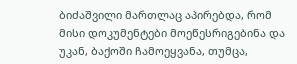ბიძაშვილი მართლაც აპირებდა, რომ მისი დოკუმენტები მოეწესრიგებინა და უკან, ბაქოში ჩამოეყვანა, თუმცა,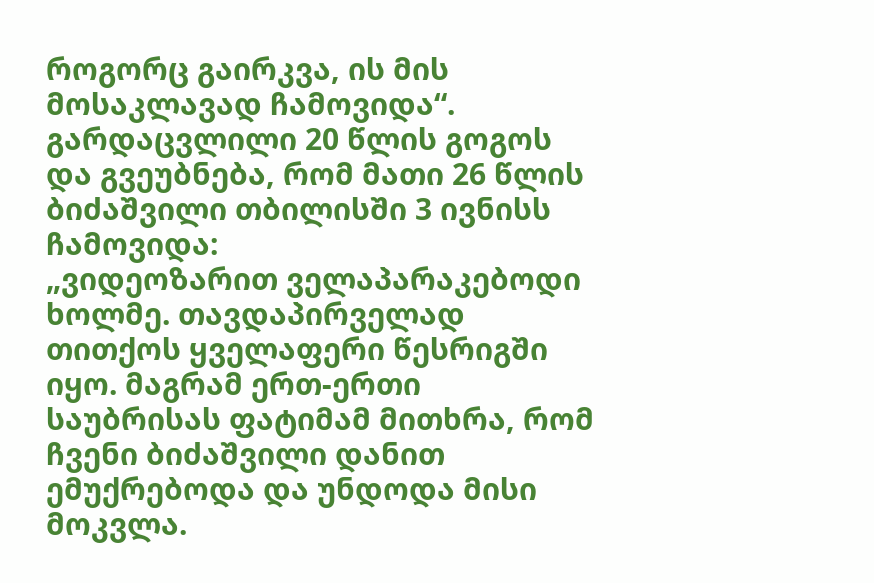როგორც გაირკვა, ის მის მოსაკლავად ჩამოვიდა“.
გარდაცვლილი 20 წლის გოგოს და გვეუბნება, რომ მათი 26 წლის ბიძაშვილი თბილისში 3 ივნისს ჩამოვიდა:
„ვიდეოზარით ველაპარაკებოდი ხოლმე. თავდაპირველად თითქოს ყველაფერი წესრიგში იყო. მაგრამ ერთ-ერთი საუბრისას ფატიმამ მითხრა, რომ ჩვენი ბიძაშვილი დანით ემუქრებოდა და უნდოდა მისი მოკვლა.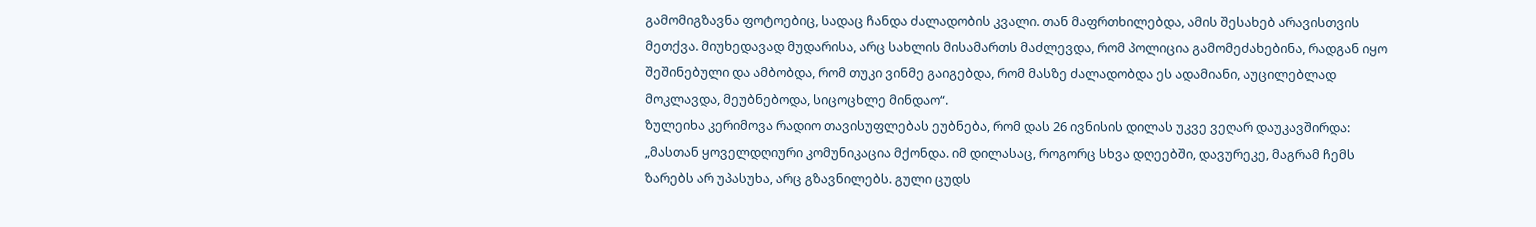გამომიგზავნა ფოტოებიც, სადაც ჩანდა ძალადობის კვალი. თან მაფრთხილებდა, ამის შესახებ არავისთვის მეთქვა. მიუხედავად მუდარისა, არც სახლის მისამართს მაძლევდა, რომ პოლიცია გამომეძახებინა, რადგან იყო შეშინებული და ამბობდა, რომ თუკი ვინმე გაიგებდა, რომ მასზე ძალადობდა ეს ადამიანი, აუცილებლად მოკლავდა, მეუბნებოდა, სიცოცხლე მინდაო“.
ზულეიხა კერიმოვა რადიო თავისუფლებას ეუბნება, რომ დას 26 ივნისის დილას უკვე ვეღარ დაუკავშირდა:
„მასთან ყოველდღიური კომუნიკაცია მქონდა. იმ დილასაც, როგორც სხვა დღეებში, დავურეკე, მაგრამ ჩემს ზარებს არ უპასუხა, არც გზავნილებს. გული ცუდს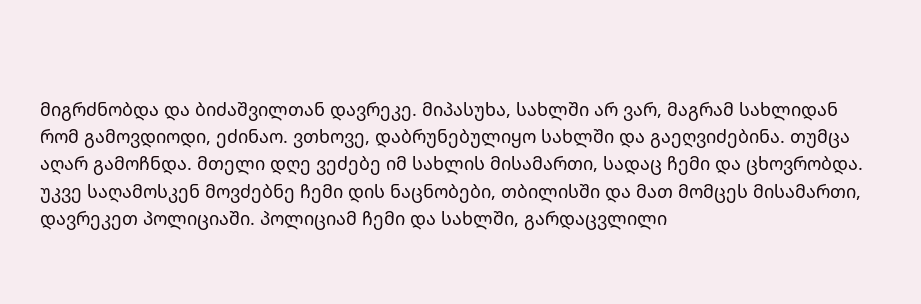მიგრძნობდა და ბიძაშვილთან დავრეკე. მიპასუხა, სახლში არ ვარ, მაგრამ სახლიდან რომ გამოვდიოდი, ეძინაო. ვთხოვე, დაბრუნებულიყო სახლში და გაეღვიძებინა. თუმცა აღარ გამოჩნდა. მთელი დღე ვეძებე იმ სახლის მისამართი, სადაც ჩემი და ცხოვრობდა. უკვე საღამოსკენ მოვძებნე ჩემი დის ნაცნობები, თბილისში და მათ მომცეს მისამართი, დავრეკეთ პოლიციაში. პოლიციამ ჩემი და სახლში, გარდაცვლილი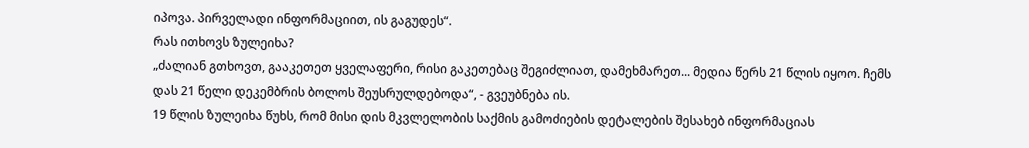იპოვა. პირველადი ინფორმაციით, ის გაგუდეს“.
რას ითხოვს ზულეიხა?
„ძალიან გთხოვთ, გააკეთეთ ყველაფერი, რისი გაკეთებაც შეგიძლიათ, დამეხმარეთ... მედია წერს 21 წლის იყოო. ჩემს დას 21 წელი დეკემბრის ბოლოს შეუსრულდებოდა“, - გვეუბნება ის.
19 წლის ზულეიხა წუხს, რომ მისი დის მკვლელობის საქმის გამოძიების დეტალების შესახებ ინფორმაციას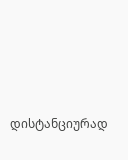დისტანციურად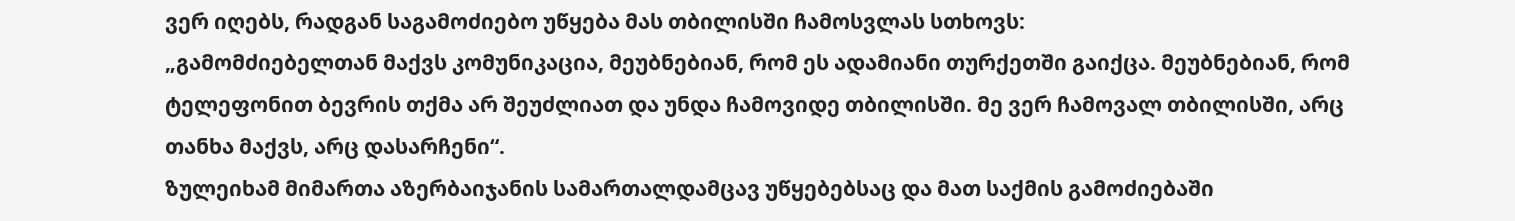ვერ იღებს, რადგან საგამოძიებო უწყება მას თბილისში ჩამოსვლას სთხოვს:
„გამომძიებელთან მაქვს კომუნიკაცია, მეუბნებიან, რომ ეს ადამიანი თურქეთში გაიქცა. მეუბნებიან, რომ ტელეფონით ბევრის თქმა არ შეუძლიათ და უნდა ჩამოვიდე თბილისში. მე ვერ ჩამოვალ თბილისში, არც თანხა მაქვს, არც დასარჩენი“.
ზულეიხამ მიმართა აზერბაიჯანის სამართალდამცავ უწყებებსაც და მათ საქმის გამოძიებაში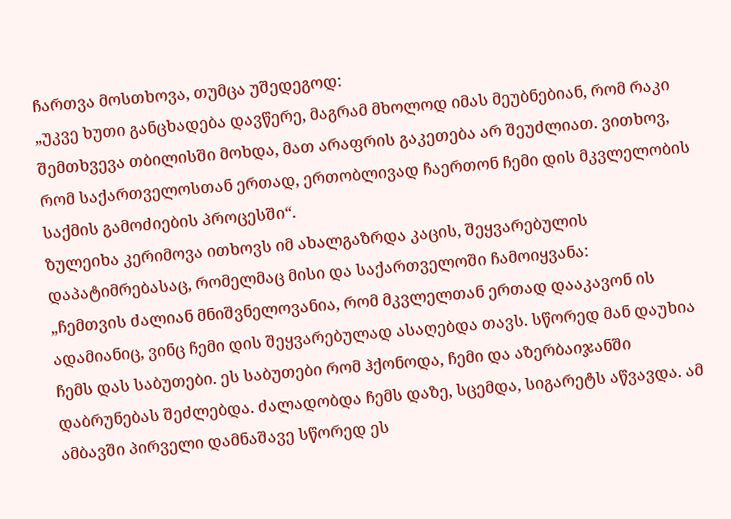ჩართვა მოსთხოვა, თუმცა უშედეგოდ:
„უკვე ხუთი განცხადება დავწერე, მაგრამ მხოლოდ იმას მეუბნებიან, რომ რაკი შემთხვევა თბილისში მოხდა, მათ არაფრის გაკეთება არ შეუძლიათ. ვითხოვ, რომ საქართველოსთან ერთად, ერთობლივად ჩაერთონ ჩემი დის მკვლელობის საქმის გამოძიების პროცესში“.
ზულეიხა კერიმოვა ითხოვს იმ ახალგაზრდა კაცის, შეყვარებულის დაპატიმრებასაც, რომელმაც მისი და საქართველოში ჩამოიყვანა:
„ჩემთვის ძალიან მნიშვნელოვანია, რომ მკვლელთან ერთად დააკავონ ის ადამიანიც, ვინც ჩემი დის შეყვარებულად ასაღებდა თავს. სწორედ მან დაუხია ჩემს დას საბუთები. ეს საბუთები რომ ჰქონოდა, ჩემი და აზერბაიჯანში დაბრუნებას შეძლებდა. ძალადობდა ჩემს დაზე, სცემდა, სიგარეტს აწვავდა. ამ ამბავში პირველი დამნაშავე სწორედ ეს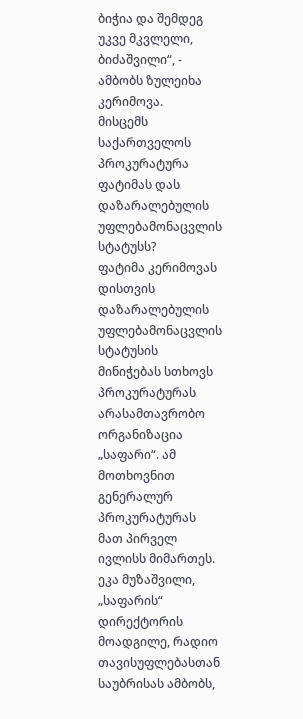ბიჭია და შემდეგ უკვე მკვლელი, ბიძაშვილი“, - ამბობს ზულეიხა კერიმოვა.
მისცემს საქართველოს პროკურატურა ფატიმას დას დაზარალებულის უფლებამონაცვლის სტატუსს?
ფატიმა კერიმოვას დისთვის დაზარალებულის უფლებამონაცვლის სტატუსის მინიჭებას სთხოვს პროკურატურას არასამთავრობო ორგანიზაცია „საფარი“. ამ მოთხოვნით გენერალურ პროკურატურას მათ პირველ ივლისს მიმართეს.
ეკა მუზაშვილი, „საფარის“ დირექტორის მოადგილე, რადიო თავისუფლებასთან საუბრისას ამბობს,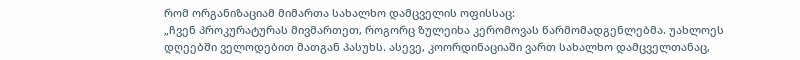რომ ორგანიზაციამ მიმართა სახალხო დამცველის ოფისსაც:
„ჩვენ პროკურატურას მივმართეთ, როგორც ზულეიხა კერომოვას წარმომადგენლებმა. უახლოეს დღეებში ველოდებით მათგან პასუხს. ასევე, კოორდინაციაში ვართ სახალხო დამცველთანაც,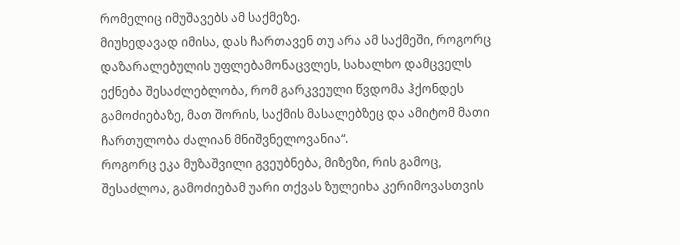რომელიც იმუშავებს ამ საქმეზე.
მიუხედავად იმისა, დას ჩართავენ თუ არა ამ საქმეში, როგორც დაზარალებულის უფლებამონაცვლეს, სახალხო დამცველს ექნება შესაძლებლობა, რომ გარკვეული წვდომა ჰქონდეს გამოძიებაზე, მათ შორის, საქმის მასალებზეც და ამიტომ მათი ჩართულობა ძალიან მნიშვნელოვანია“.
როგორც ეკა მუზაშვილი გვეუბნება, მიზეზი, რის გამოც, შესაძლოა, გამოძიებამ უარი თქვას ზულეიხა კერიმოვასთვის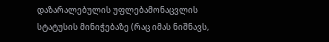დაზარალებულის უფლებამონაცვლის სტატუსის მინიჭებაზე (რაც იმას ნიშნავს,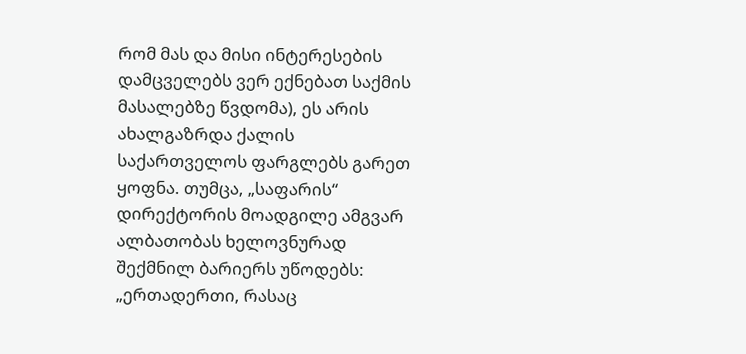რომ მას და მისი ინტერესების დამცველებს ვერ ექნებათ საქმის მასალებზე წვდომა), ეს არის ახალგაზრდა ქალის საქართველოს ფარგლებს გარეთ ყოფნა. თუმცა, „საფარის“ დირექტორის მოადგილე ამგვარ ალბათობას ხელოვნურად შექმნილ ბარიერს უწოდებს:
„ერთადერთი, რასაც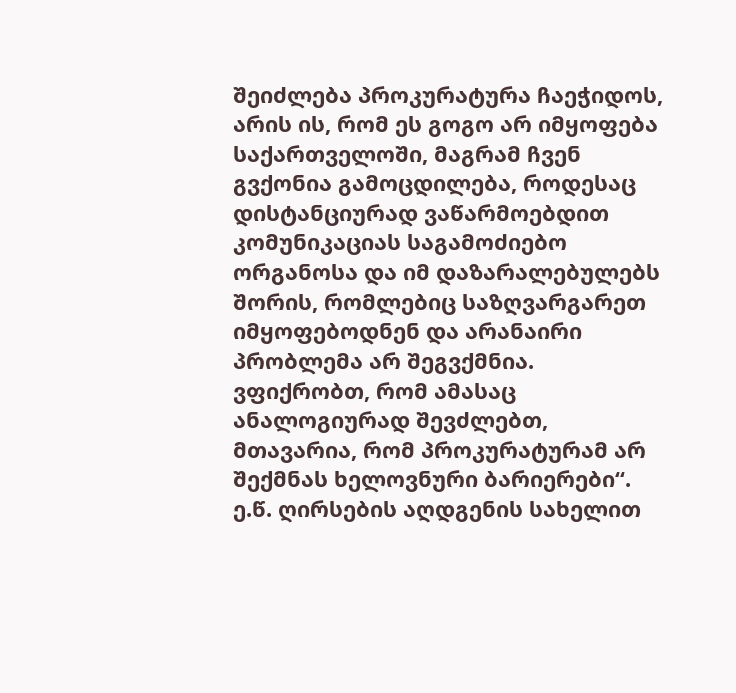შეიძლება პროკურატურა ჩაეჭიდოს, არის ის, რომ ეს გოგო არ იმყოფება საქართველოში, მაგრამ ჩვენ გვქონია გამოცდილება, როდესაც დისტანციურად ვაწარმოებდით კომუნიკაციას საგამოძიებო ორგანოსა და იმ დაზარალებულებს შორის, რომლებიც საზღვარგარეთ იმყოფებოდნენ და არანაირი პრობლემა არ შეგვქმნია. ვფიქრობთ, რომ ამასაც ანალოგიურად შევძლებთ, მთავარია, რომ პროკურატურამ არ შექმნას ხელოვნური ბარიერები“.
ე.წ. ღირსების აღდგენის სახელით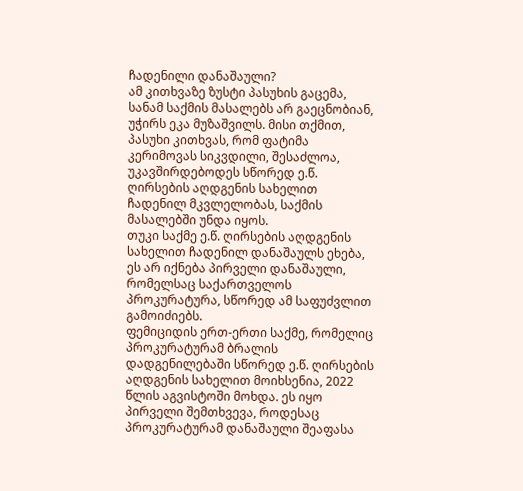ჩადენილი დანაშაული?
ამ კითხვაზე ზუსტი პასუხის გაცემა, სანამ საქმის მასალებს არ გაეცნობიან, უჭირს ეკა მუზაშვილს. მისი თქმით, პასუხი კითხვას, რომ ფატიმა კერიმოვას სიკვდილი, შესაძლოა, უკავშირდებოდეს სწორედ ე.წ. ღირსების აღდგენის სახელით ჩადენილ მკვლელობას, საქმის მასალებში უნდა იყოს.
თუკი საქმე ე.წ. ღირსების აღდგენის სახელით ჩადენილ დანაშაულს ეხება, ეს არ იქნება პირველი დანაშაული, რომელსაც საქართველოს პროკურატურა, სწორედ ამ საფუძვლით გამოიძიებს.
ფემიციდის ერთ-ერთი საქმე, რომელიც პროკურატურამ ბრალის დადგენილებაში სწორედ ე.წ. ღირსების აღდგენის სახელით მოიხსენია, 2022 წლის აგვისტოში მოხდა. ეს იყო პირველი შემთხვევა, როდესაც პროკურატურამ დანაშაული შეაფასა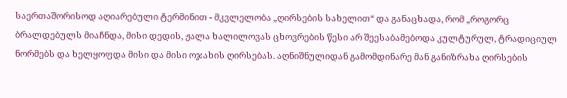საერთაშორისოდ აღიარებული ტერმინით - მკვლელობა „ღირსების სახელით“ და განაცხადა, რომ „როგორც ბრალდებულს მიაჩნდა, მისი დედის, ჟალა ხალილოვას ცხოვრების წესი არ შეესაბამებოდა კულტურულ, ტრადიციულ ნორმებს და ხელყოფდა მისი და მისი ოჯახის ღირსებას. აღნიშნულიდან გამომდინარე მან განიზრახა ღირსების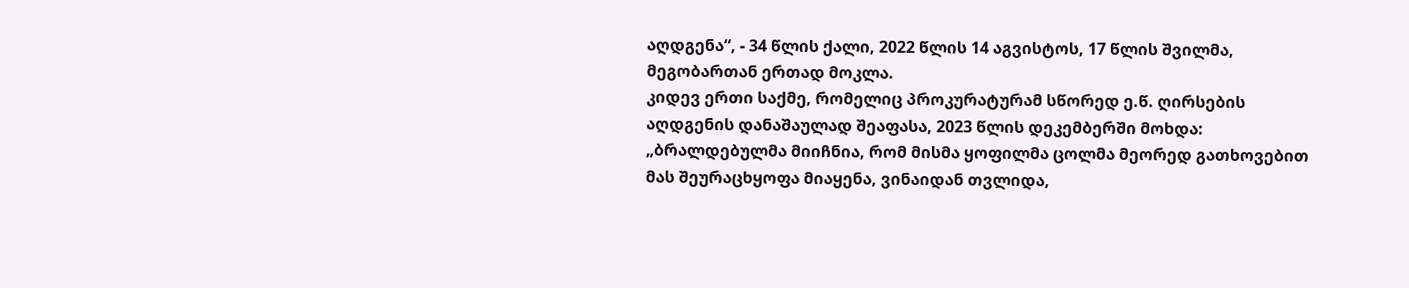აღდგენა“, - 34 წლის ქალი, 2022 წლის 14 აგვისტოს, 17 წლის შვილმა, მეგობართან ერთად მოკლა.
კიდევ ერთი საქმე, რომელიც პროკურატურამ სწორედ ე.წ. ღირსების აღდგენის დანაშაულად შეაფასა, 2023 წლის დეკემბერში მოხდა:
„ბრალდებულმა მიიჩნია, რომ მისმა ყოფილმა ცოლმა მეორედ გათხოვებით მას შეურაცხყოფა მიაყენა, ვინაიდან თვლიდა,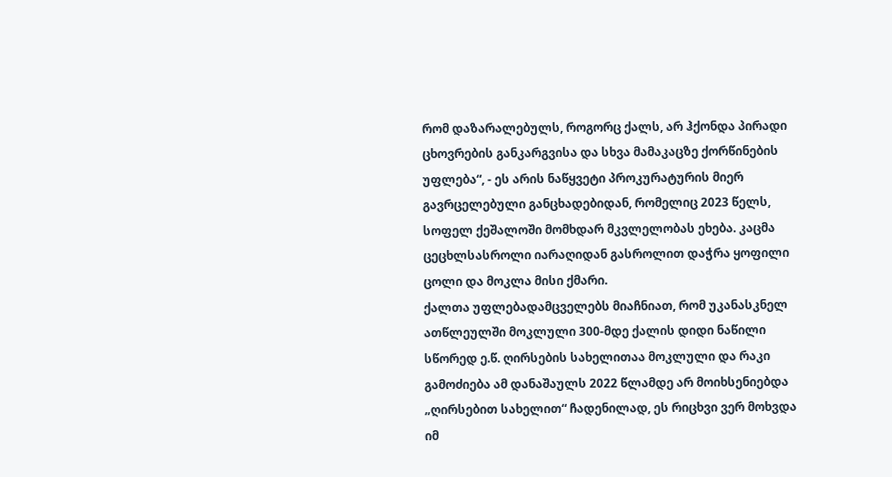რომ დაზარალებულს, როგორც ქალს, არ ჰქონდა პირადი ცხოვრების განკარგვისა და სხვა მამაკაცზე ქორწინების უფლება“, - ეს არის ნაწყვეტი პროკურატურის მიერ გავრცელებული განცხადებიდან, რომელიც 2023 წელს, სოფელ ქეშალოში მომხდარ მკვლელობას ეხება. კაცმა ცეცხლსასროლი იარაღიდან გასროლით დაჭრა ყოფილი ცოლი და მოკლა მისი ქმარი.
ქალთა უფლებადამცველებს მიაჩნიათ, რომ უკანასკნელ ათწლეულში მოკლული 300-მდე ქალის დიდი ნაწილი სწორედ ე.წ. ღირსების სახელითაა მოკლული და რაკი გამოძიება ამ დანაშაულს 2022 წლამდე არ მოიხსენიებდა „ღირსებით სახელით“ ჩადენილად, ეს რიცხვი ვერ მოხვდა იმ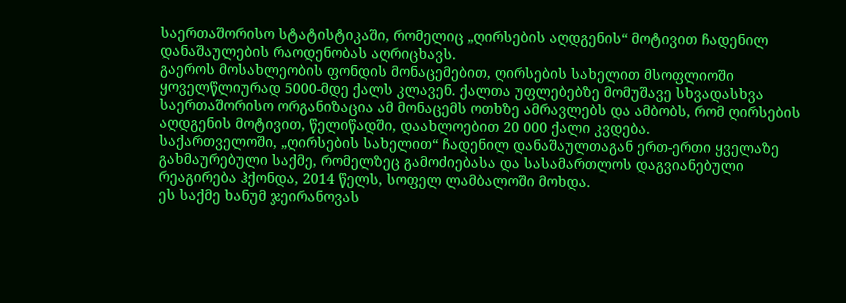საერთაშორისო სტატისტიკაში, რომელიც „ღირსების აღდგენის“ მოტივით ჩადენილ დანაშაულების რაოდენობას აღრიცხავს.
გაეროს მოსახლეობის ფონდის მონაცემებით, ღირსების სახელით მსოფლიოში ყოველწლიურად 5000-მდე ქალს კლავენ. ქალთა უფლებებზე მომუშავე სხვადასხვა საერთაშორისო ორგანიზაცია ამ მონაცემს ოთხზე ამრავლებს და ამბობს, რომ ღირსების აღდგენის მოტივით, წელიწადში, დაახლოებით 20 000 ქალი კვდება.
საქართველოში, „ღირსების სახელით“ ჩადენილ დანაშაულთაგან ერთ-ერთი ყველაზე გახმაურებული საქმე, რომელზეც გამოძიებასა და სასამართლოს დაგვიანებული რეაგირება ჰქონდა, 2014 წელს, სოფელ ლამბალოში მოხდა.
ეს საქმე ხანუმ ჯეირანოვას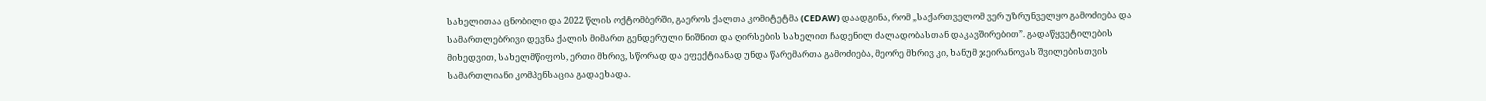სახელითაა ცნობილი და 2022 წლის ოქტომბერში, გაეროს ქალთა კომიტეტმა (CEDAW) დაადგინა, რომ „საქართველომ ვერ უზრუნველყო გამოძიება და სამართლებრივი დევნა ქალის მიმართ გენდერული ნიშნით და ღირსების სახელით ჩადენილ ძალადობასთან დაკავშირებით”. გადაწყვეტილების მიხედვით, სახელმწიფოს, ერთი მხრივ, სწორად და ეფექტიანად უნდა წარემართა გამოძიება, მეორე მხრივ კი, ხანუმ ჯეირანოვას შვილებისთვის სამართლიანი კომპენსაცია გადაეხადა.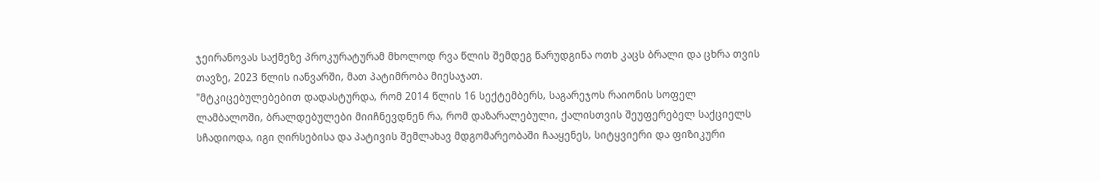ჯეირანოვას საქმეზე პროკურატურამ მხოლოდ რვა წლის შემდეგ წარუდგინა ოთხ კაცს ბრალი და ცხრა თვის თავზე, 2023 წლის იანვარში, მათ პატიმრობა მიესაჯათ.
"მტკიცებულებებით დადასტურდა, რომ 2014 წლის 16 სექტემბერს, საგარეჯოს რაიონის სოფელ ლამბალოში, ბრალდებულები მიიჩნევდნენ რა, რომ დაზარალებული, ქალისთვის შეუფერებელ საქციელს სჩადიოდა, იგი ღირსებისა და პატივის შემლახავ მდგომარეობაში ჩააყენეს, სიტყვიერი და ფიზიკური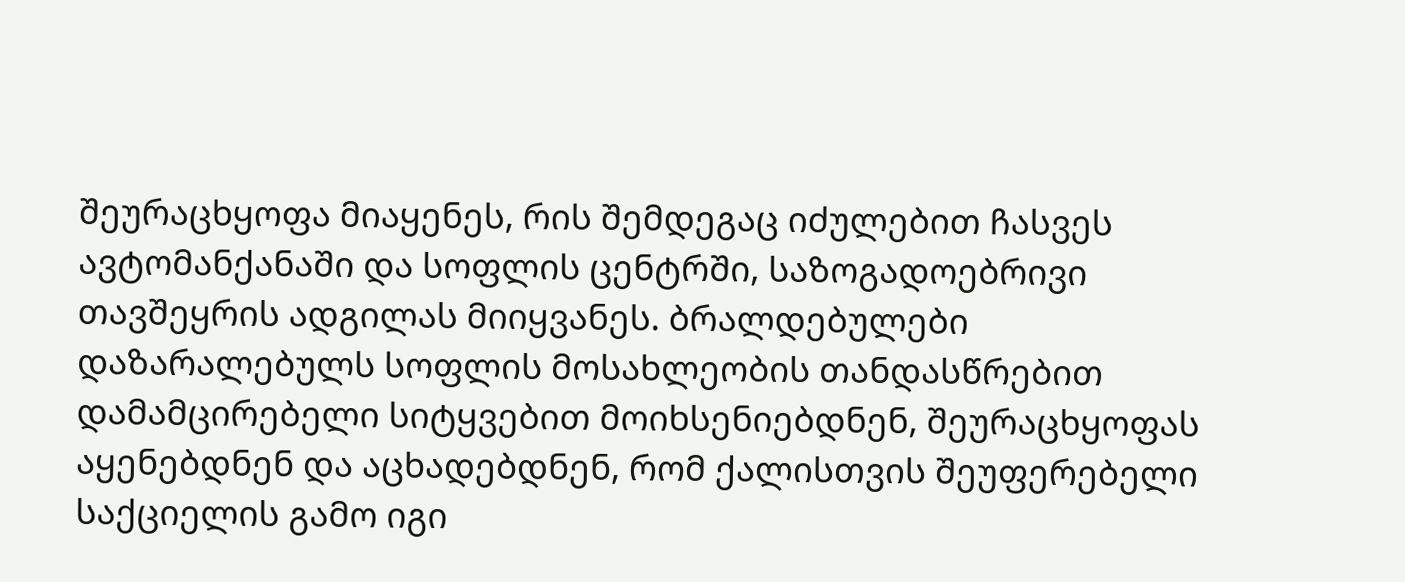შეურაცხყოფა მიაყენეს, რის შემდეგაც იძულებით ჩასვეს ავტომანქანაში და სოფლის ცენტრში, საზოგადოებრივი თავშეყრის ადგილას მიიყვანეს. ბრალდებულები დაზარალებულს სოფლის მოსახლეობის თანდასწრებით დამამცირებელი სიტყვებით მოიხსენიებდნენ, შეურაცხყოფას აყენებდნენ და აცხადებდნენ, რომ ქალისთვის შეუფერებელი საქციელის გამო იგი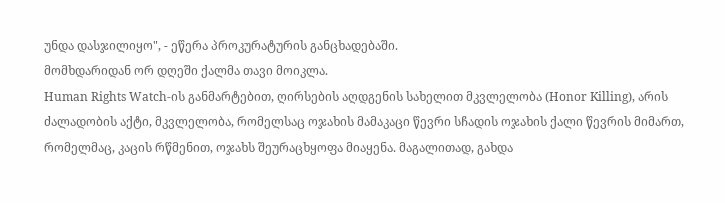უნდა დასჯილიყო", - ეწერა პროკურატურის განცხადებაში.
მომხდარიდან ორ დღეში ქალმა თავი მოიკლა.
Human Rights Watch-ის განმარტებით, ღირსების აღდგენის სახელით მკვლელობა (Honor Killing), არის ძალადობის აქტი, მკვლელობა, რომელსაც ოჯახის მამაკაცი წევრი სჩადის ოჯახის ქალი წევრის მიმართ, რომელმაც, კაცის რწმენით, ოჯახს შეურაცხყოფა მიაყენა. მაგალითად, გახდა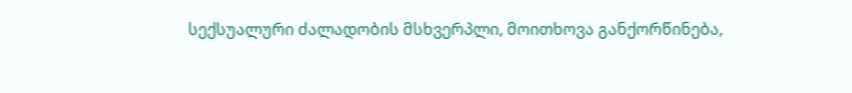სექსუალური ძალადობის მსხვერპლი, მოითხოვა განქორწინება,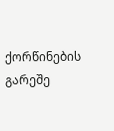ქორწინების გარეშე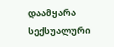დაამყარა სექსუალური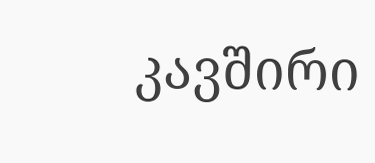კავშირი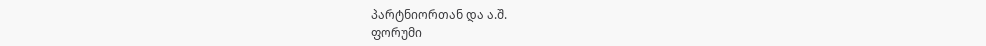პარტნიორთან და ა.შ.
ფორუმი